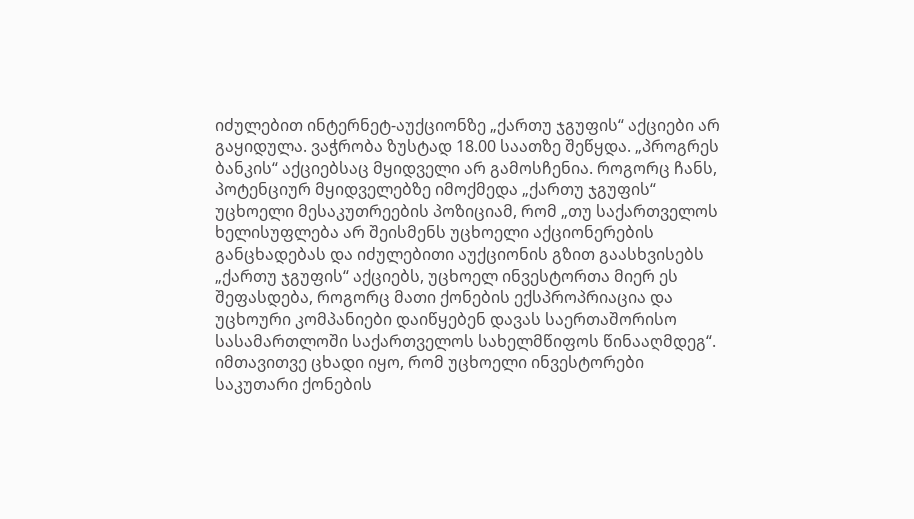იძულებით ინტერნეტ-აუქციონზე „ქართუ ჯგუფის“ აქციები არ გაყიდულა. ვაჭრობა ზუსტად 18.00 საათზე შეწყდა. „პროგრეს ბანკის“ აქციებსაც მყიდველი არ გამოსჩენია. როგორც ჩანს, პოტენციურ მყიდველებზე იმოქმედა „ქართუ ჯგუფის“ უცხოელი მესაკუთრეების პოზიციამ, რომ „თუ საქართველოს ხელისუფლება არ შეისმენს უცხოელი აქციონერების განცხადებას და იძულებითი აუქციონის გზით გაასხვისებს „ქართუ ჯგუფის“ აქციებს, უცხოელ ინვესტორთა მიერ ეს შეფასდება, როგორც მათი ქონების ექსპროპრიაცია და უცხოური კომპანიები დაიწყებენ დავას საერთაშორისო სასამართლოში საქართველოს სახელმწიფოს წინააღმდეგ“.
იმთავითვე ცხადი იყო, რომ უცხოელი ინვესტორები საკუთარი ქონების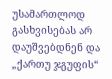უსამართლოდ გასხვისებას არ დაუშვებდნენ და „ქართუ ჯგუფის“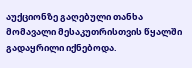აუქციონზე გაღებული თანხა მომავალი მესაკუთრისთვის წყალში გადაყრილი იქნებოდა.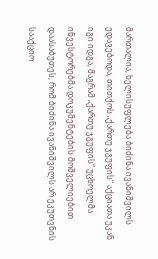მართალია, ხელისუფლება ბიძინა ივანიშვილს ედავებოდა, თითქოს „ქართუ ჯგუფის“ აქციათა უკან იგი იდგა, მაგრამ „ქართუ ჯგუფის“ უცხოელმა ინვესტორებმა დოკუმენტების მოშველიებით დაასაბუთეს, რომ ბიძინა ივანიშვილს არ ეკუთვნის სააქციო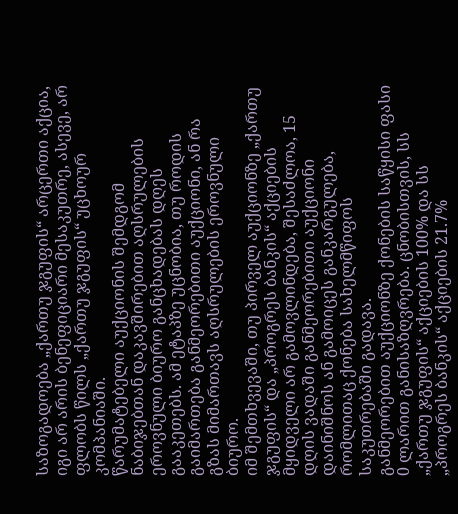საზოგადოება „ქართუ ჯგუფის“ არცერთი აქცია, იგი არ არის ბენეფიციარი მესაკუთრე, ასევე, არ ფლობს წილს „ქართუ ჯგუფის“ უცხოურ კომპანიაში.
წარუმატებელი აუქციონის შემდგომ ნაბიჯებთან დაკავშირებით აღსრულების ეროვნული ბიურო განცხადებას დღეს გააკეთებს. ამ ეტაპზე უცნობია, თუ როდის გაიმართება განმეორებითი აუქციონი, ან რა გზას მიმართავს აღსრულების ეროვნული ბიურო.
იმ შემთხვევაში, თუ პირველ აუქციონზე „ქართუ ჯგუფის“ და „პროგრეს ბანკის“ აქციების მყიდველი არ გამოვლინდება, შესაძლოა, 15 დღის ვადაში განმეორებითი აუქციონი დაინიშნოს ან გამოიცეს განკარგულება, რომლითაც ქონება სახელმწიფოს საკუთრებაში გადავა.
განმეორებით აუქციონზე ქონების საწყისი ფასი 0 ლარით განისაზღვრება. ცნობისთვის, სს „ქართუ ჯგუფის“ აქციების 100% და სს „პროგრეს ბანკის“ აქციების 21.7%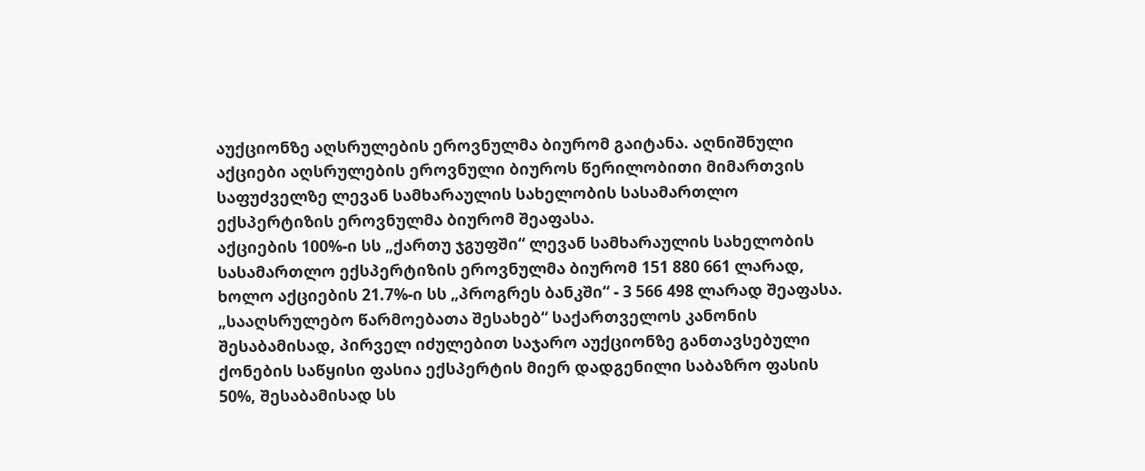აუქციონზე აღსრულების ეროვნულმა ბიურომ გაიტანა. აღნიშნული აქციები აღსრულების ეროვნული ბიუროს წერილობითი მიმართვის საფუძველზე ლევან სამხარაულის სახელობის სასამართლო ექსპერტიზის ეროვნულმა ბიურომ შეაფასა.
აქციების 100%-ი სს „ქართუ ჯგუფში“ ლევან სამხარაულის სახელობის სასამართლო ექსპერტიზის ეროვნულმა ბიურომ 151 880 661 ლარად, ხოლო აქციების 21.7%-ი სს „პროგრეს ბანკში“ - 3 566 498 ლარად შეაფასა. „სააღსრულებო წარმოებათა შესახებ“ საქართველოს კანონის შესაბამისად, პირველ იძულებით საჯარო აუქციონზე განთავსებული ქონების საწყისი ფასია ექსპერტის მიერ დადგენილი საბაზრო ფასის 50%, შესაბამისად სს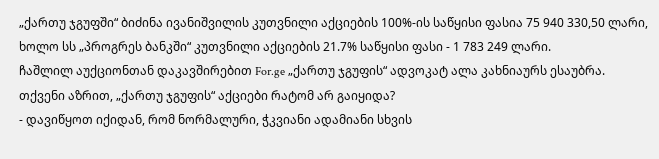„ქართუ ჯგუფში“ ბიძინა ივანიშვილის კუთვნილი აქციების 100%-ის საწყისი ფასია 75 940 330,50 ლარი, ხოლო სს „პროგრეს ბანკში“ კუთვნილი აქციების 21.7% საწყისი ფასი - 1 783 249 ლარი.
ჩაშლილ აუქციონთან დაკავშირებით For.ge „ქართუ ჯგუფის“ ადვოკატ ალა კახნიაურს ესაუბრა.
თქვენი აზრით, „ქართუ ჯგუფის“ აქციები რატომ არ გაიყიდა?
- დავიწყოთ იქიდან, რომ ნორმალური, ჭკვიანი ადამიანი სხვის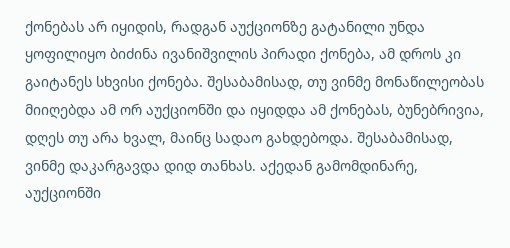ქონებას არ იყიდის, რადგან აუქციონზე გატანილი უნდა ყოფილიყო ბიძინა ივანიშვილის პირადი ქონება, ამ დროს კი გაიტანეს სხვისი ქონება. შესაბამისად, თუ ვინმე მონაწილეობას მიიღებდა ამ ორ აუქციონში და იყიდდა ამ ქონებას, ბუნებრივია, დღეს თუ არა ხვალ, მაინც სადაო გახდებოდა. შესაბამისად, ვინმე დაკარგავდა დიდ თანხას. აქედან გამომდინარე, აუქციონში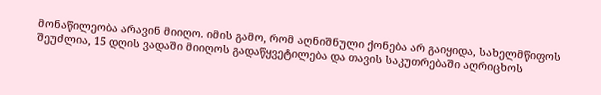მონაწილეობა არავინ მიიღო. იმის გამო, რომ აღნიშნული ქონება არ გაიყიდა, სახელმწიფოს შეუძლია, 15 დღის ვადაში მიიღოს გადაწყვეტილება და თავის საკუთრებაში აღრიცხოს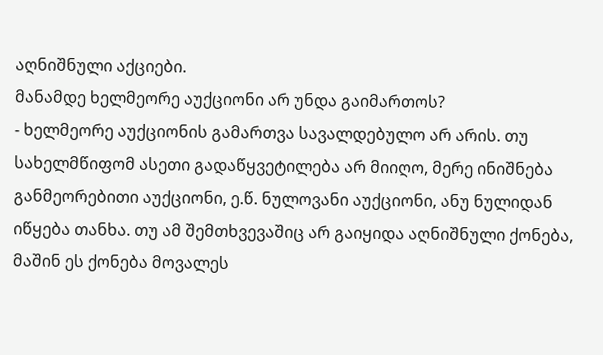აღნიშნული აქციები.
მანამდე ხელმეორე აუქციონი არ უნდა გაიმართოს?
- ხელმეორე აუქციონის გამართვა სავალდებულო არ არის. თუ სახელმწიფომ ასეთი გადაწყვეტილება არ მიიღო, მერე ინიშნება განმეორებითი აუქციონი, ე.წ. ნულოვანი აუქციონი, ანუ ნულიდან იწყება თანხა. თუ ამ შემთხვევაშიც არ გაიყიდა აღნიშნული ქონება, მაშინ ეს ქონება მოვალეს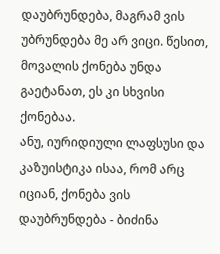დაუბრუნდება, მაგრამ ვის უბრუნდება მე არ ვიცი. წესით, მოვალის ქონება უნდა გაეტანათ, ეს კი სხვისი ქონებაა.
ანუ, იურიდიული ლაფსუსი და კაზუისტიკა ისაა, რომ არც იციან, ქონება ვის დაუბრუნდება - ბიძინა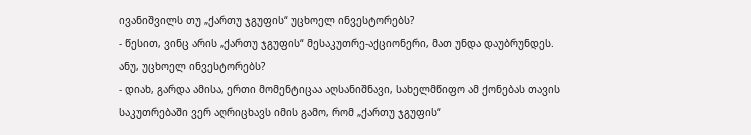ივანიშვილს თუ „ქართუ ჯგუფის“ უცხოელ ინვესტორებს?
- წესით, ვინც არის „ქართუ ჯგუფის“ მესაკუთრე-აქციონერი, მათ უნდა დაუბრუნდეს.
ანუ, უცხოელ ინვესტორებს?
- დიახ, გარდა ამისა, ერთი მომენტიცაა აღსანიშნავი, სახელმწიფო ამ ქონებას თავის საკუთრებაში ვერ აღრიცხავს იმის გამო, რომ „ქართუ ჯგუფის“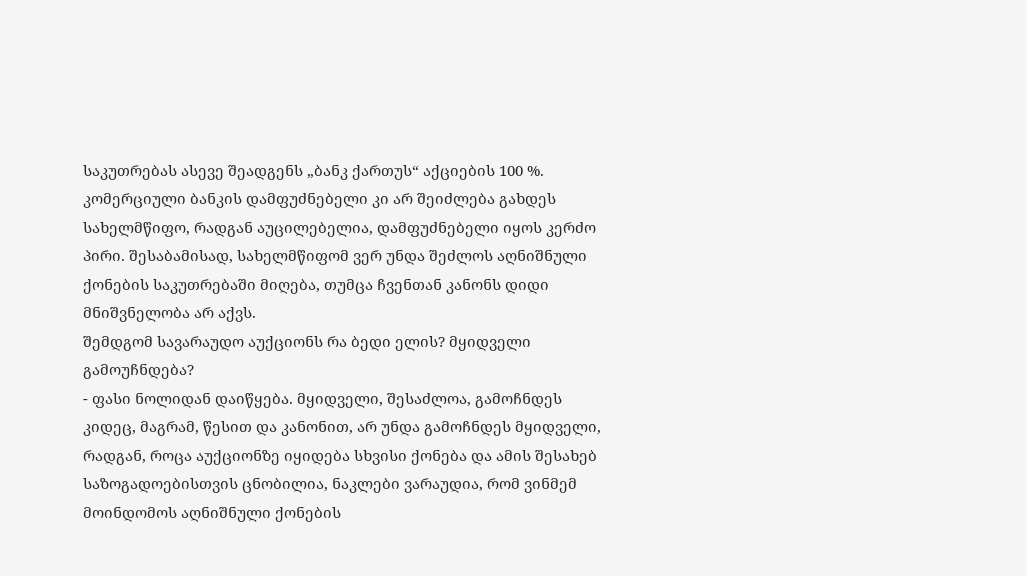საკუთრებას ასევე შეადგენს „ბანკ ქართუს“ აქციების 100 %. კომერციული ბანკის დამფუძნებელი კი არ შეიძლება გახდეს სახელმწიფო, რადგან აუცილებელია, დამფუძნებელი იყოს კერძო პირი. შესაბამისად, სახელმწიფომ ვერ უნდა შეძლოს აღნიშნული ქონების საკუთრებაში მიღება, თუმცა ჩვენთან კანონს დიდი მნიშვნელობა არ აქვს.
შემდგომ სავარაუდო აუქციონს რა ბედი ელის? მყიდველი გამოუჩნდება?
- ფასი ნოლიდან დაიწყება. მყიდველი, შესაძლოა, გამოჩნდეს კიდეც, მაგრამ, წესით და კანონით, არ უნდა გამოჩნდეს მყიდველი, რადგან, როცა აუქციონზე იყიდება სხვისი ქონება და ამის შესახებ საზოგადოებისთვის ცნობილია, ნაკლები ვარაუდია, რომ ვინმემ მოინდომოს აღნიშნული ქონების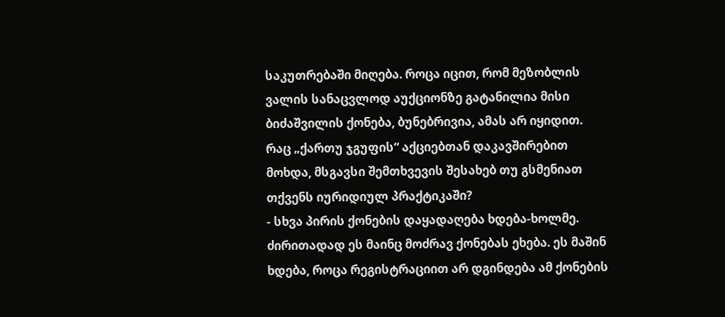საკუთრებაში მიღება. როცა იცით, რომ მეზობლის ვალის სანაცვლოდ აუქციონზე გატანილია მისი ბიძაშვილის ქონება, ბუნებრივია, ამას არ იყიდით.
რაც „ქართუ ჯგუფის“ აქციებთან დაკავშირებით მოხდა, მსგავსი შემთხვევის შესახებ თუ გსმენიათ თქვენს იურიდიულ პრაქტიკაში?
- სხვა პირის ქონების დაყადაღება ხდება-ხოლმე. ძირითადად ეს მაინც მოძრავ ქონებას ეხება. ეს მაშინ ხდება, როცა რეგისტრაციით არ დგინდება ამ ქონების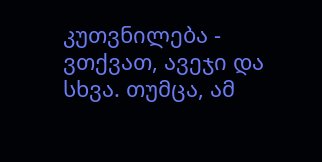კუთვნილება - ვთქვათ, ავეჯი და სხვა. თუმცა, ამ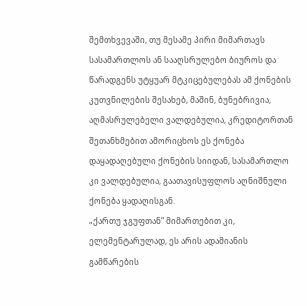შემთხვევაში, თუ მესამე პირი მიმართავს სასამართლოს ან სააღსრულებო ბიუროს და წარადგენს უტყუარ მტკიცებულებას ამ ქონების კუთვნილების შესახებ, მაშინ, ბუნებრივია, აღმასრულებელი ვალდებულია, კრედიტორთან შეთანხმებით ამორიცხოს ეს ქონება დაყადაღებული ქონების სიიდან, სასამართლო კი ვალდებულია, გაათავისუფლოს აღნიშნული ქონება ყადაღისგან.
„ქართუ ჯგუფთან“ მიმართებით კი, ელემენტარულად, ეს არის ადამიანის გამწარების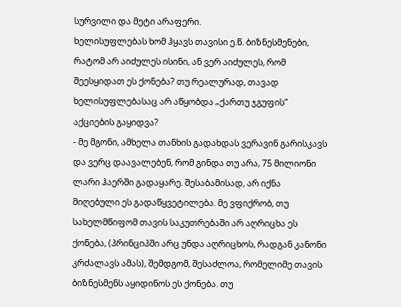სურვილი და მეტი არაფერი.
ხელისუფლებას ხომ ჰყავს თავისი ე.წ. ბიზნესმენები, რატომ არ აიძულეს ისინი, ან ვერ აიძულეს, რომ შეესყიდათ ეს ქონება? თუ რეალურად, თავად ხელისუფლებასაც არ აწყობდა „ქართუ ჯგუფის“ აქციების გაყიდვა?
- მე მგონი, ამხელა თანხის გადახდას ვერავინ გარისკავს და ვერც დაავალებენ, რომ გინდა თუ არა, 75 მილიონი ლარი ჰაერში გადაყარე. შესაბამისად, არ იქნა მიღებული ეს გადაწყვეტილება. მე ვფიქრობ, თუ სახელმწიფომ თავის საკუთრებაში არ აღრიცხა ეს ქონება, (პრინციპში არც უნდა აღრიცხოს, რადგან კანონი კრძალავს ამას), შემდგომ, შესაძლოა, რომელიმე თავის ბიზნესმენს აყიდინოს ეს ქონება. თუ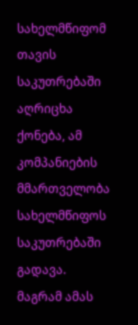სახელმწიფომ თავის საკუთრებაში აღრიცხა ქონება, ამ კომპანიების მმართველობა სახელმწიფოს საკუთრებაში გადავა.
მაგრამ ამას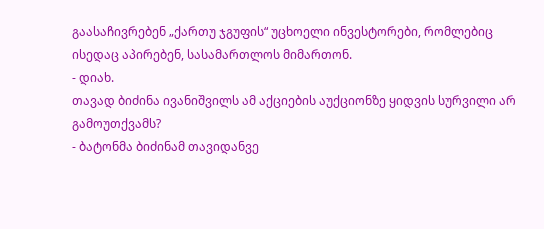გაასაჩივრებენ „ქართუ ჯგუფის“ უცხოელი ინვესტორები, რომლებიც ისედაც აპირებენ, სასამართლოს მიმართონ.
- დიახ.
თავად ბიძინა ივანიშვილს ამ აქციების აუქციონზე ყიდვის სურვილი არ გამოუთქვამს?
- ბატონმა ბიძინამ თავიდანვე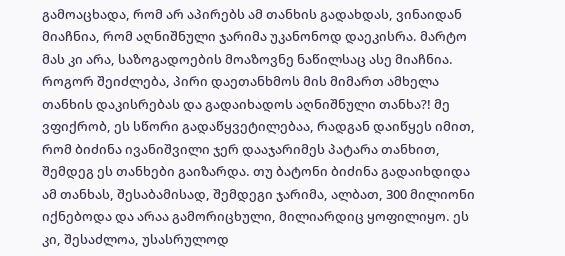გამოაცხადა, რომ არ აპირებს ამ თანხის გადახდას, ვინაიდან მიაჩნია, რომ აღნიშნული ჯარიმა უკანონოდ დაეკისრა. მარტო მას კი არა, საზოგადოების მოაზოვნე ნაწილსაც ასე მიაჩნია. როგორ შეიძლება, პირი დაეთანხმოს მის მიმართ ამხელა თანხის დაკისრებას და გადაიხადოს აღნიშნული თანხა?! მე ვფიქრობ, ეს სწორი გადაწყვეტილებაა, რადგან დაიწყეს იმით, რომ ბიძინა ივანიშვილი ჯერ დააჯარიმეს პატარა თანხით, შემდეგ ეს თანხები გაიზარდა. თუ ბატონი ბიძინა გადაიხდიდა ამ თანხას, შესაბამისად, შემდეგი ჯარიმა, ალბათ, 300 მილიონი იქნებოდა და არაა გამორიცხული, მილიარდიც ყოფილიყო. ეს კი, შესაძლოა, უსასრულოდ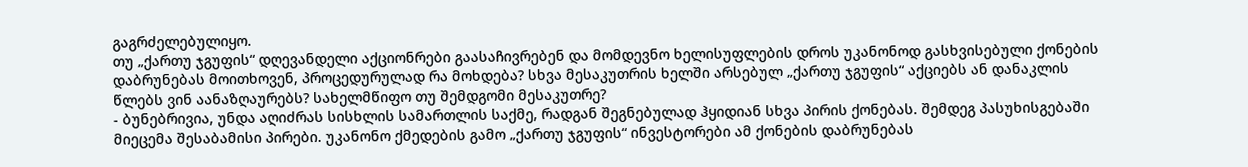გაგრძელებულიყო.
თუ „ქართუ ჯგუფის“ დღევანდელი აქციონრები გაასაჩივრებენ და მომდევნო ხელისუფლების დროს უკანონოდ გასხვისებული ქონების დაბრუნებას მოითხოვენ, პროცედურულად რა მოხდება? სხვა მესაკუთრის ხელში არსებულ „ქართუ ჯგუფის“ აქციებს ან დანაკლის წლებს ვინ აანაზღაურებს? სახელმწიფო თუ შემდგომი მესაკუთრე?
- ბუნებრივია, უნდა აღიძრას სისხლის სამართლის საქმე, რადგან შეგნებულად ჰყიდიან სხვა პირის ქონებას. შემდეგ პასუხისგებაში მიეცემა შესაბამისი პირები. უკანონო ქმედების გამო „ქართუ ჯგუფის“ ინვესტორები ამ ქონების დაბრუნებას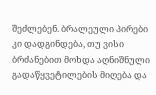შეძლებენ. ბრალეული პირები კი დადგინდება, თუ ვისი ბრძანებით მოხდა აღნიშნული გადაწყვეტილების მიღება და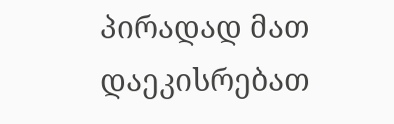პირადად მათ დაეკისრებათ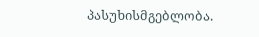პასუხისმგებლობა.